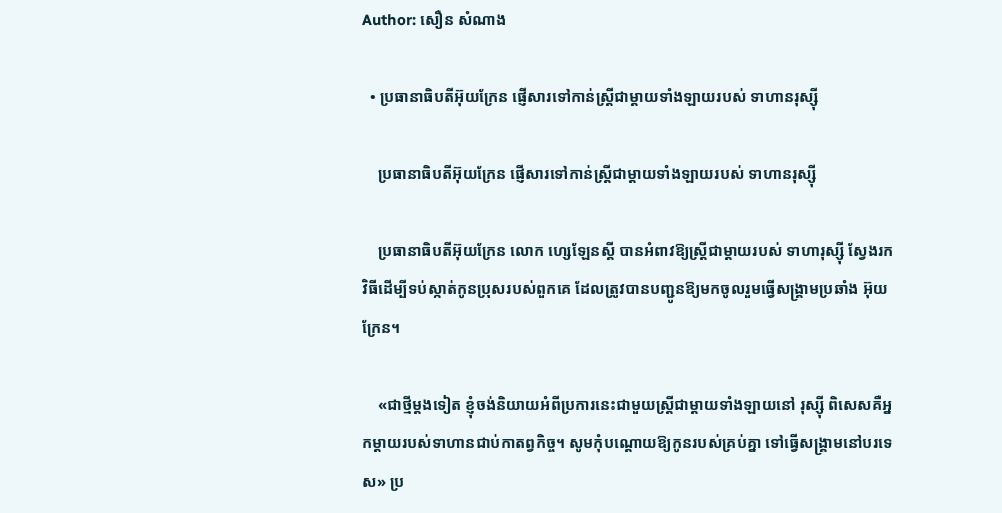Author: សឿន សំណាង

  • ប្រធានាធិបតីអ៊ុយក្រែន ផ្ញើសារទៅកាន់ស្ត្រីជាម្ដាយទាំងឡាយរបស់ ទាហានរុស្ស៊ី

    ប្រធានាធិបតីអ៊ុយក្រែន ផ្ញើសារទៅកាន់ស្ត្រីជាម្ដាយទាំងឡាយរបស់ ទាហានរុស្ស៊ី

    ប្រធានាធិបតីអ៊ុយក្រែន លោក ហ្សេឡែនស្គី បានអំពាវឱ្យស្ត្រីជាម្ដាយរបស់ ទាហារុស្ស៊ី ស្វែងរកវិធីដើម្បីទប់ស្កាត់កូនប្រុសរបស់ពួកគេ ដែលត្រូវបានបញ្ជូនឱ្យមកចូលរួមធ្វើសង្គ្រាមប្រឆាំង អ៊ុយក្រែន។

    «ជាថ្មីម្ដងទៀត ខ្ញុំចង់និយាយអំពីប្រការនេះជាមួយស្ត្រីជាម្ដាយទាំងឡាយនៅ រុស្ស៊ី ពិសេសគឺអ្នកម្ដាយរបស់ទាហានជាប់កាតព្វកិច្ច។ សូមកុំបណ្ដោយឱ្យកូនរបស់គ្រប់គ្នា ទៅធ្វើសង្គ្រាមនៅបរទេស» ប្រ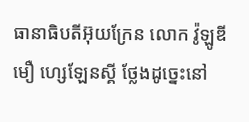ធានាធិបតីអ៊ុយក្រែន លោក វ៉ូឡូឌីមឿ ហ្សេឡែនស្គី ថ្លែងដូច្នេះនៅ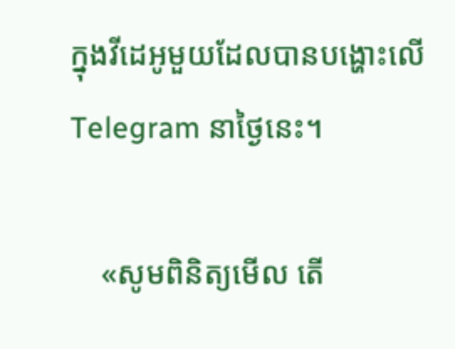ក្នុងវីដេអូមួយដែលបានបង្ហោះលើ Telegram នាថ្ងៃនេះ។

    «សូមពិនិត្យមើល តើ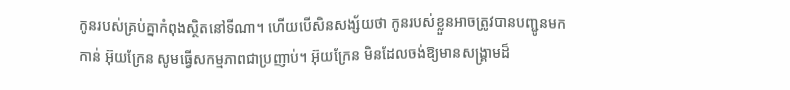កូនរបស់គ្រប់គ្នាកំពុងស្ថិតនៅទីណា។ ហើយបើសិនសង្ស័យថា កូនរបស់ខ្លួនអាចត្រូវបានបញ្ជូនមកកាន់ អ៊ុយក្រែន សូមធ្វើសកម្មភាពជាប្រញាប់។ អ៊ុយក្រែន មិនដែលចង់ឱ្យមានសង្គ្រាមដ៏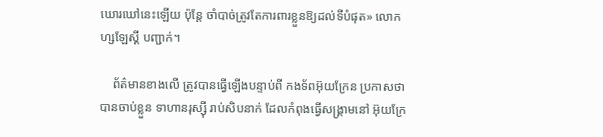ឃោរឃៅនេះឡើយ ប៉ុន្តែ ចាំបាច់ត្រូវតែការពារខ្លួនឱ្យដល់ទីបំផុត» លោក ហ្សឡែស្គី បញ្ជាក់។

    ព័ត៌មានខាងលើ ត្រូវបានធ្វើឡើងបន្ទាប់ពី កងទ័ពអ៊ុយក្រែន ប្រកាសថា បានចាប់ខ្លួន ទាហានរុស្ស៊ី រាប់សិបនាក់ ដែលកំពុងធ្វើសង្គ្រាមនៅ អ៊ុយក្រែ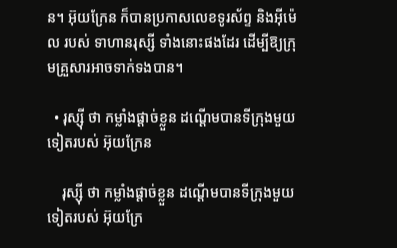ន។ អ៊ុយក្រែន ក៏បានប្រកាសលេខទូរស័ព្ទ និងអ៊ីម៉េល របស់ ទាហានរុស្សី ទាំងនោះផងដែរ ដើម្បីឱ្យក្រុមគ្រួសារអាចទាក់ទងបាន។

  • រុស្ស៊ី ថា កម្លាំងផ្ដាច់ខ្លួន ដណ្ដើមបានទីក្រុងមួយទៀតរបស់ អ៊ុយក្រែន

    រុស្ស៊ី ថា កម្លាំងផ្ដាច់ខ្លួន ដណ្ដើមបានទីក្រុងមួយទៀតរបស់ អ៊ុយក្រែ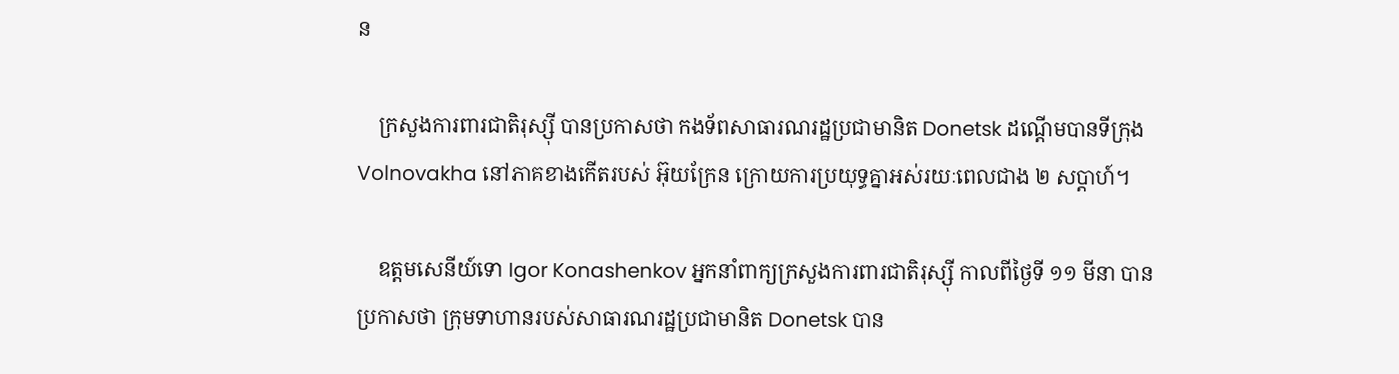ន

    ក្រសួងការពារជាតិរុស្ស៊ី បានប្រកាសថា កងទ័ពសាធារណរដ្ឋប្រជាមានិត Donetsk ដណ្ដើមបានទីក្រុង Volnovakha នៅភាគខាងកើតរបស់ អ៊ុយក្រែន ក្រោយការប្រយុទ្ធគ្នាអស់រយៈពេលជាង ២ សប្ដាហ៍។

    ឧត្តមសេនីយ៍ទោ Igor Konashenkov អ្នកនាំពាក្យក្រសួងការពារជាតិរុស្ស៊ី កាលពីថ្ងៃទី ១១ មីនា បានប្រកាសថា ក្រុមទាហានរបស់សាធារណរដ្ឋប្រជាមានិត Donetsk បាន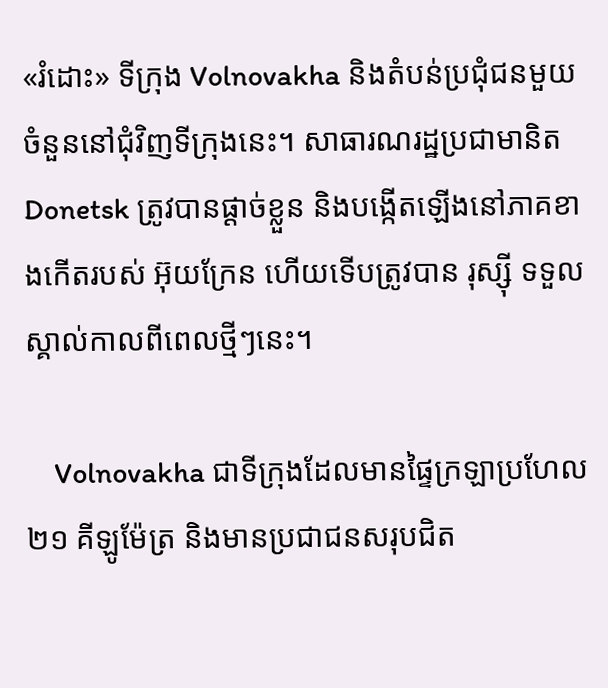«រំដោះ» ទីក្រុង Volnovakha និងតំបន់ប្រជុំជនមួយចំនួននៅជុំវិញទីក្រុងនេះ។ សាធារណរដ្ឋប្រជាមានិត Donetsk ត្រូវបានផ្ដាច់ខ្លួន និងបង្កើតឡើងនៅភាគខាងកើតរបស់ អ៊ុយក្រែន ហើយទើបត្រូវបាន រុស្ស៊ី ទទួលស្គាល់កាលពីពេលថ្មីៗនេះ។

    Volnovakha ជាទីក្រុងដែលមានផ្ទៃក្រឡាប្រហែល ២១ គីឡូម៉ែត្រ និងមានប្រជាជនសរុបជិត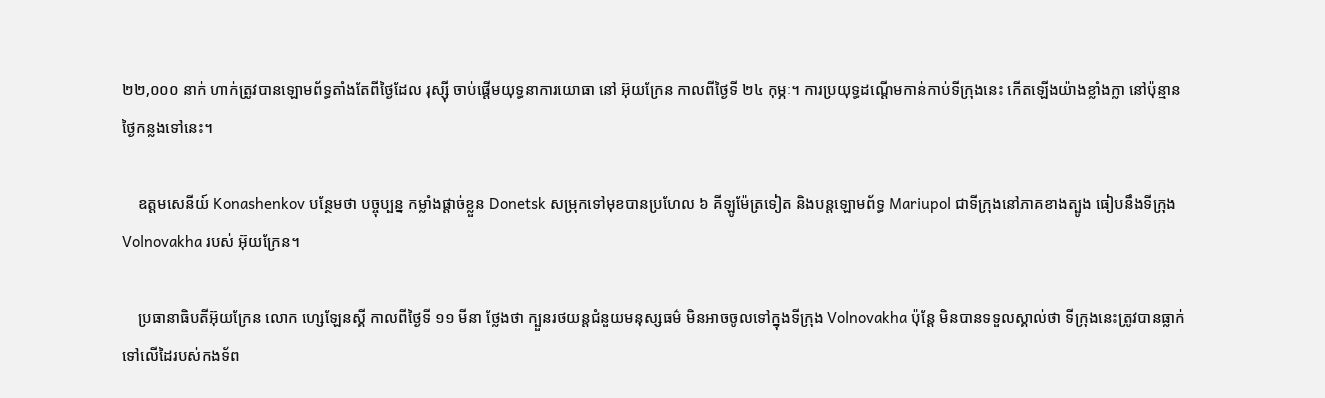២២,០០០ នាក់ ហាក់ត្រូវបានឡោមព័ទ្ធតាំងតែពីថ្ងៃដែល រុស្ស៊ី ចាប់ផ្ដើមយុទ្ធនាការយោធា នៅ អ៊ុយក្រែន កាលពីថ្ងៃទី ២៤ កុម្ភៈ។ ការប្រយុទ្ធដណ្ដើមកាន់កាប់ទីក្រុងនេះ កើតឡើងយ៉ាងខ្លាំងក្លា នៅប៉ុន្មានថ្ងៃកន្លងទៅនេះ។

    ឧត្តមសេនីយ៍ Konashenkov បន្ថែមថា បច្ចុប្បន្ន កម្លាំងផ្ដាច់ខ្លួន Donetsk សម្រុកទៅមុខបានប្រហែល ៦ គីឡូម៉ែត្រទៀត និងបន្តឡោមព័ទ្ធ Mariupol ជាទីក្រុងនៅភាគខាងត្បូង ធៀបនឹងទីក្រុង Volnovakha របស់ អ៊ុយក្រែន។

    ប្រធានាធិបតីអ៊ុយក្រែន លោក ហ្សេឡែនស្គី កាលពីថ្ងៃទី ១១ មីនា ថ្លែងថា ក្បួនរថយន្តជំនួយមនុស្សធម៌ មិនអាចចូលទៅក្នុងទីក្រុង Volnovakha ប៉ុន្តែ មិនបានទទួលស្គាល់ថា ទីក្រុងនេះត្រូវបានធ្លាក់ទៅលើដៃរបស់កងទ័ព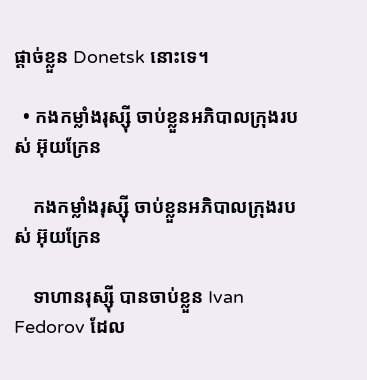ផ្ដាច់ខ្លួន Donetsk នោះទេ។

  • កងកម្លាំងរុស្ស៊ី ចាប់ខ្លួនអភិបាលក្រុងរបស់ អ៊ុយក្រែន

    កងកម្លាំងរុស្ស៊ី ចាប់ខ្លួនអភិបាលក្រុងរបស់ អ៊ុយក្រែន

    ទាហានរុស្ស៊ី បានចាប់ខ្លួន Ivan Fedorov ដែល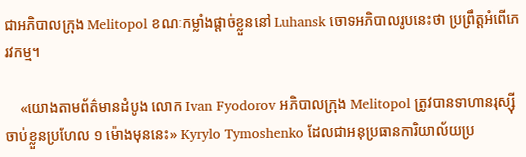ជាអភិបាលក្រុង Melitopol ខណៈកម្លាំងផ្ដាច់ខ្លួននៅ Luhansk ចោទអភិបាលរូបនេះថា ប្រព្រឹត្តអំពើភេរវកម្ម។

    «យោងតាមព័ត៌មានដំបូង លោក Ivan Fyodorov អភិបាលក្រុង Melitopol ត្រូវបានទាហានរុស្ស៊ី ចាប់ខ្លួនប្រហែល ១ ម៉ោងមុននេះ» Kyrylo Tymoshenko ដែលជាអនុប្រធានការិយាល័យប្រ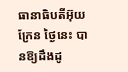ធានាធិបតីអ៊ុយក្រែន ថ្ងៃនេះ បានឱ្យដឹងដូ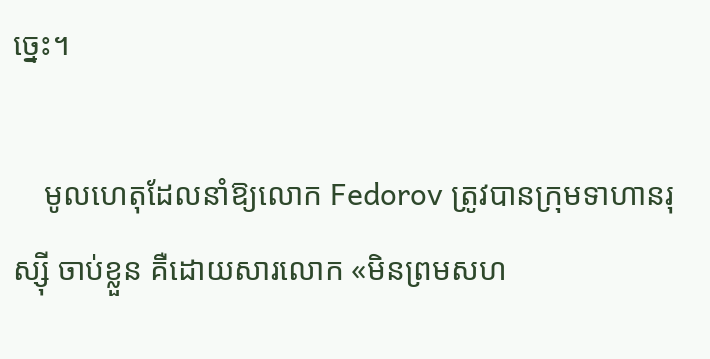ច្នេះ។

    មូលហេតុដែលនាំឱ្យលោក Fedorov ត្រូវបានក្រុមទាហានរុស្ស៊ី ចាប់ខ្លួន គឺដោយសារលោក «មិនព្រមសហ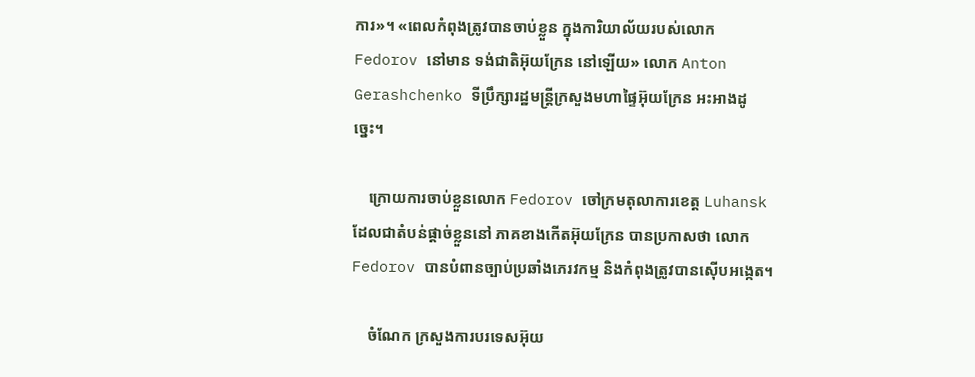ការ»។ «ពេលកំពុងត្រូវបានចាប់ខ្លួន ក្នុងការិយាល័យរបស់លោក Fedorov នៅមាន ទង់ជាតិអ៊ុយក្រែន នៅឡើយ» លោក Anton Gerashchenko ទីប្រឹក្សារដ្ឋមន្ត្រីក្រសួងមហាផ្ទៃអ៊ុយក្រែន អះអាងដូច្នេះ។

    ក្រោយការចាប់ខ្លួនលោក Fedorov ចៅក្រមតុលាការខេត្ត Luhansk ដែលជាតំបន់ផ្ដាច់ខ្លួននៅ ភាគខាងកើតអ៊ុយក្រែន បានប្រកាសថា លោក Fedorov បានបំពានច្បាប់ប្រឆាំងភេរវកម្ម និងកំពុងត្រូវបានស៊ើបអង្កេត។

    ចំណែក ក្រសួងការបរទេសអ៊ុយ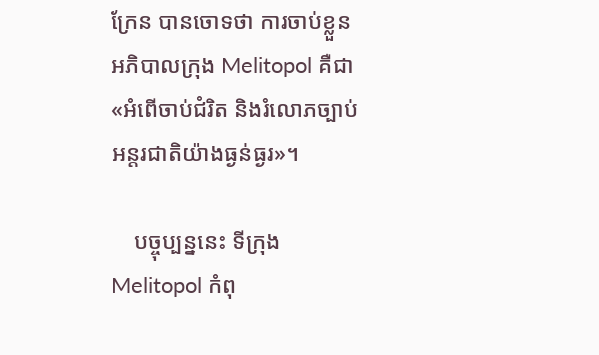ក្រែន បានចោទថា ការចាប់ខ្លួនអភិបាលក្រុង Melitopol គឺជា «អំពើចាប់ជំរិត និងរំលោភច្បាប់អន្តរជាតិយ៉ាងធ្ងន់ធ្ងរ»។

    បច្ចុប្បន្ននេះ ទីក្រុង Melitopol កំពុ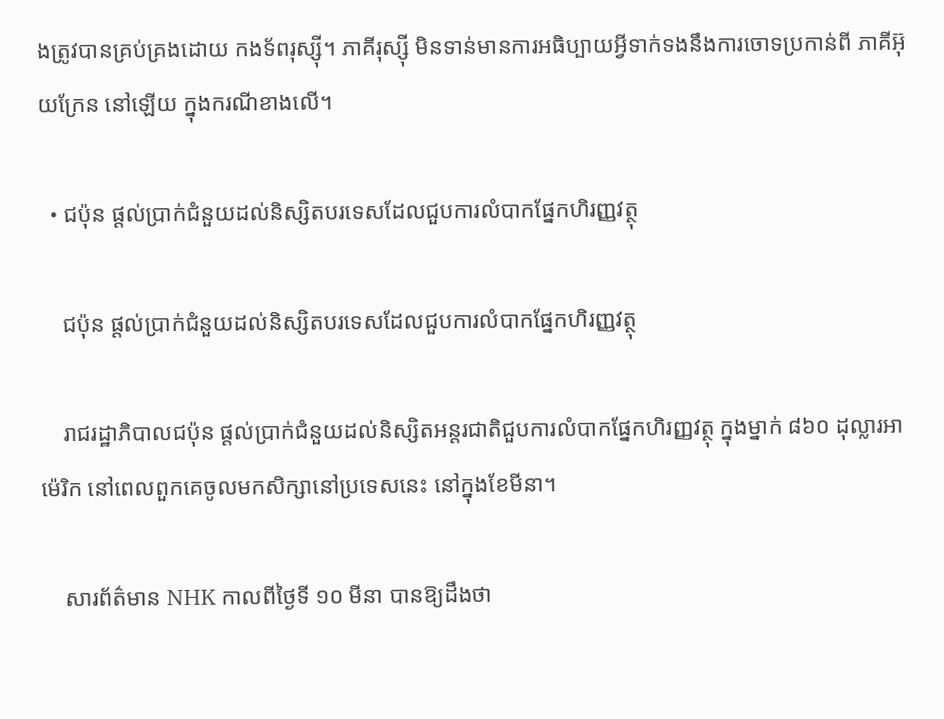ងត្រូវបានគ្រប់គ្រងដោយ កងទ័ពរុស្ស៊ី។ ភាគីរុស្ស៊ី មិនទាន់មានការអធិប្បាយអ្វីទាក់ទងនឹងការចោទប្រកាន់ពី ភាគីអ៊ុយក្រែន នៅឡើយ ក្នុងករណីខាងលើ។

  • ជប៉ុន ផ្ដល់ប្រាក់ជំនួយដល់និស្សិតបរទេសដែលជួបការលំបាកផ្នែកហិរញ្ញវត្ថុ

    ជប៉ុន ផ្ដល់ប្រាក់ជំនួយដល់និស្សិតបរទេសដែលជួបការលំបាកផ្នែកហិរញ្ញវត្ថុ

    រាជរដ្ឋាភិបាលជប៉ុន ផ្ដល់ប្រាក់ជំនួយដល់និស្សិតអន្តរជាតិជួបការលំបាកផ្នែកហិរញ្ញវត្ថុ ក្នុងម្នាក់ ៨៦០ ដុល្លារអាម៉េរិក នៅពេលពួកគេចូលមកសិក្សានៅប្រទេសនេះ នៅក្នុងខែមីនា។

    សារព័ត៌មាន NHK កាលពីថ្ងៃទី ១០ មីនា បានឱ្យដឹងថា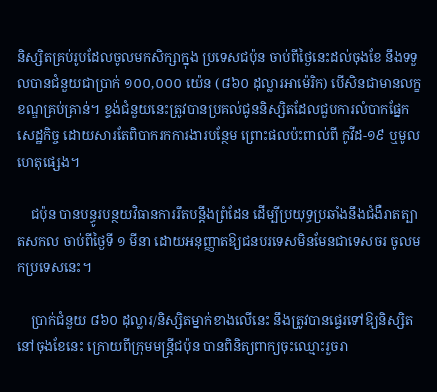និស្សិតគ្រប់រូបដែលចូលមកសិក្សាក្នុង ប្រទេសជប៉ុន ចាប់ពីថ្ងៃនេះដល់ចុងខែ នឹងទទួលបានជំនួយជាប្រាក់ ១០០,០០០ យ៉េន (៨៦០ ដុល្លារអាម៉េរិក) បើសិនជាមានលក្ខខណ្ឌគ្រប់គ្រាន់។ ខ្ទង់ជំនួយនេះត្រូវបានប្រគល់ជូននិស្សិតដែលជួបការលំបាកផ្នែកសេដ្ឋកិច្ច ដោយសារតែពិបាករកការងារបន្ថែម ព្រោះផលប៉ះពាល់ពី កូវីដ-១៩ ឬមូលហេតុផ្សេង។

    ជប៉ុន បានបន្ធូរបន្ថយវិធានការរឹតបន្តឹងព្រំដែន ដើម្បីប្រយុទ្ធប្រឆាំងនឹងជំងឺរាតត្បាតសកល ចាប់ពីថ្ងៃទី ១ មីនា ដោយអនុញ្ញាតឱ្យជនបរទេសមិនមែនជាទេសចរ ចូលមកប្រទេសនេះ។

    ប្រាក់ជំនួយ ៨៦០ ដុល្លារ/និស្សិតម្នាក់ខាងលើនេះ នឹងត្រូវបានផ្ទេរទៅឱ្យនិស្សិតនៅចុងខែនេះ ក្រោយពីក្រុមមន្ត្រីជប៉ុន បានពិនិត្យពាក្យចុះឈ្មោះរួចរា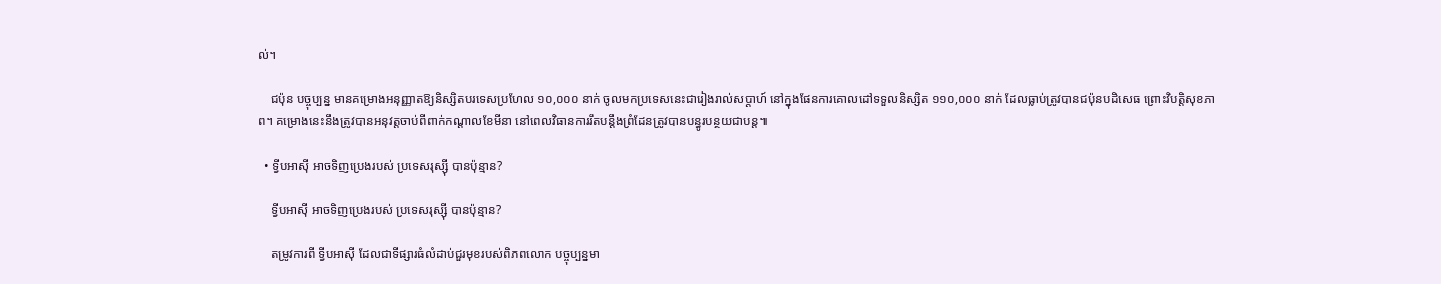ល់។

    ជប៉ុន បច្ចុប្បន្ន មានគម្រោងអនុញ្ញាតឱ្យនិស្សិតបរទេសប្រហែល ១០,០០០ នាក់ ចូលមកប្រទេសនេះជារៀងរាល់សប្ដាហ៍ នៅក្នុងផែនការគោលដៅទទួលនិស្សិត ១១០,០០០ នាក់ ដែលធ្លាប់ត្រូវបានជប៉ុនបដិសេធ ព្រោះវិបត្តិសុខភាព។ គម្រោងនេះនឹងត្រូវបានអនុវត្តចាប់ពីពាក់កណ្ដាលខែមីនា នៅពេលវិធានការរឹតបន្តឹងព្រំដែនត្រូវបានបន្ធូរបន្ថយជាបន្ត៕

  • ទ្វីបអាស៊ី អាចទិញប្រេងរបស់ ប្រទេសរុស្ស៊ី បានប៉ុន្មាន?

    ទ្វីបអាស៊ី អាចទិញប្រេងរបស់ ប្រទេសរុស្ស៊ី បានប៉ុន្មាន?

    តម្រូវការពី ទ្វីបអាស៊ី ដែលជាទីផ្សារធំលំដាប់ជួរមុខរបស់ពិភពលោក បច្ចុប្បន្នមា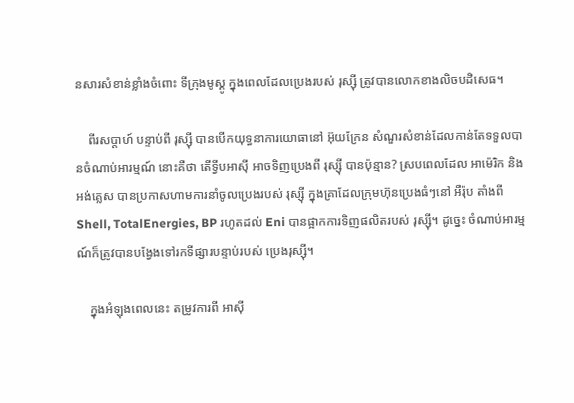នសារសំខាន់ខ្លាំងចំពោះ ទីក្រុងមូស្គូ ក្នុងពេលដែលប្រេងរបស់ រុស្ស៊ី ត្រូវបានលោកខាងលិចបដិសេធ។

    ពីរសប្ដាហ៍ បន្ទាប់ពី រុស្ស៊ី បានបើកយុទ្ធនាការយោធានៅ អ៊ុយក្រែន សំណួរសំខាន់ដែលកាន់តែទទួលបានចំណាប់អារម្មណ៍ នោះគឺថា តើទ្វីបអាស៊ី អាចទិញប្រេងពី រុស្ស៊ី បានប៉ុន្មាន? ស្របពេលដែល អាម៉េរិក និង អង់គ្លេស បានប្រកាសហាមការនាំចូលប្រេងរបស់ រុស្ស៊ី ក្នុងគ្រាដែលក្រុមហ៊ុនប្រេងធំៗនៅ អឺរ៉ុប តាំងពី Shell, TotalEnergies, BP រហូតដល់ Eni បានផ្អាកការទិញផលិតរបស់ រុស្ស៊ី។ ដូច្នេះ ចំណាប់អារម្មណ៍ក៏ត្រូវបានបង្វែងទៅរកទីផ្សារបន្ទាប់របស់ ប្រេងរុស្ស៊ី។

    ក្នុងអំឡុងពេលនេះ តម្រូវការពី អាស៊ី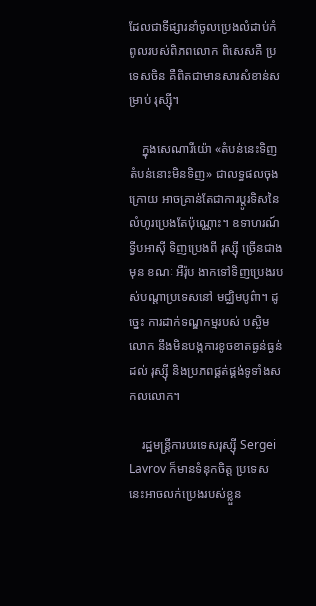ដែលជាទីផ្សារនាំចូលប្រេងលំដាប់កំពូលរបស់ពិភពលោក ពិសេសគឺ ប្រទេសចិន គឺពិតជាមានសារសំខាន់សម្រាប់ រុស្ស៊ី។

    ក្នុងសេណារីយ៉ោ «តំបន់នេះទិញ តំបន់នោះមិនទិញ» ជាលទ្ធផលចុងក្រោយ អាចគ្រាន់តែជាការប្ដូរទិសនៃលំហូរប្រេងតែប៉ុណ្ណោះ។ ឧទាហរណ៍ ទ្វីបអាស៊ី ទិញប្រេងពី រុស្ស៊ី ច្រើនជាងមុន ខណៈ អឺរ៉ុប ងាកទៅទិញប្រេងរបស់បណ្ដាប្រទេសនៅ មជ្ឈិមបូព៌ា។ ដូច្នេះ ការដាក់ទណ្ឌកម្មរបស់ បស្ចិមលោក នឹងមិនបង្កការខូចខាតធ្ងន់ធ្ងន់ដល់ រុស្ស៊ី និងប្រភពផ្គត់ផ្គង់ទូទាំងសកលលោក។

    រដ្ឋមន្ត្រីការបរទេសរុស្ស៊ី Sergei Lavrov ក៏មានទំនុកចិត្ត ប្រទេសនេះអាចលក់ប្រេងរបស់ខ្លួន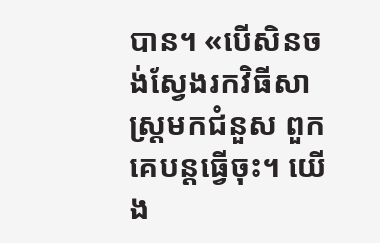បាន។ «បើសិនចង់ស្វែងរកវិធីសាស្ត្រមកជំនួស ពួកគេបន្តធ្វើចុះ។ យើង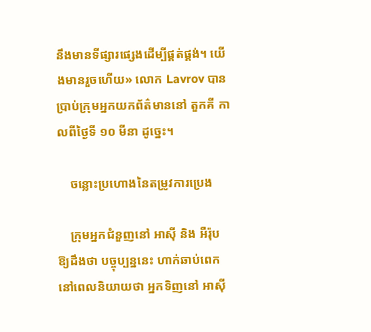នឹងមានទីផ្សារផ្សេងដើម្បីផ្គត់ផ្គង់។ យើងមានរួចហើយ» លោក Lavrov បានប្រាប់ក្រុមអ្នកយកព័ត៌មាននៅ តួកគី កាលពីថ្ងៃទី ១០ មីនា ដូច្នេះ។

    ចន្លោះប្រហោងនៃតម្រូវការប្រេង

    ក្រុមអ្នកជំនួញនៅ អាស៊ី និង អឺរ៉ុប ឱ្យដឹងថា បច្ចុប្បន្ននេះ ហាក់ឆាប់ពេកនៅពេលនិយាយថា អ្នកទិញនៅ អាស៊ី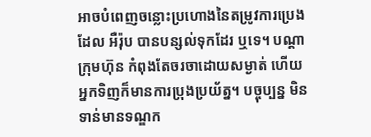អាចបំពេញចន្លោះប្រហោងនៃតម្រូវការប្រេង ដែល អឺរ៉ុប បានបន្សល់ទុកដែរ ឬទេ។ បណ្ដាក្រុមហ៊ុន កំពុងតែចរចាដោយសម្ងាត់ ហើយអ្នកទិញក៏មានការប្រុងប្រយ័ត្ន។ បច្ចុប្បន្ន មិនទាន់មានទណ្ឌក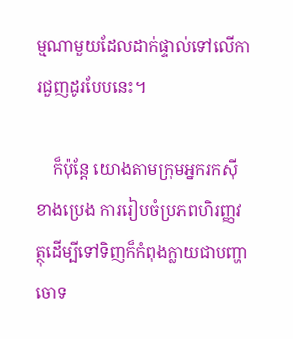ម្មណាមួយដែលដាក់ផ្ទាល់ទៅលើការជួញដូរបែបនេះ។

    ក៏ប៉ុន្តែ យោងតាមក្រុមអ្នករកស៊ីខាងប្រេង ការរៀបចំប្រភពហិរញ្ញវត្ថុដើម្បីទៅទិញក៏កំពុងក្លាយជាបញ្ហាចោទ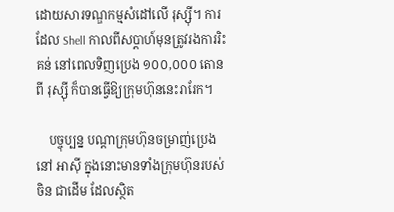ដោយសារទណ្ឌកម្មសំដៅលើ រុស្ស៊ី។ ការដែល Shell កាលពីសប្ដាហ៍មុនត្រូវរងការរិះគន់ នៅពេលទិញប្រេង ១០០,០០០ តោន ពី រុស្ស៊ី ក៏បានធ្វើឱ្យក្រុមហ៊ុននេះរារែក។

    បច្ចុប្បន្ន បណ្ដាក្រុមហ៊ុនចម្រាញ់ប្រេងនៅ អាស៊ី ក្នុងនោះមានទាំងក្រុមហ៊ុនរបស់ ចិន ជាដើម ដែលស្ថិត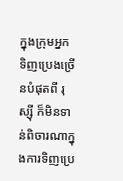ក្នុងក្រុមអ្នកទិញប្រេងច្រើនបំផុតពី រុស្ស៊ី ក៏មិនទាន់ពិចារណាក្នុងការទិញប្រេ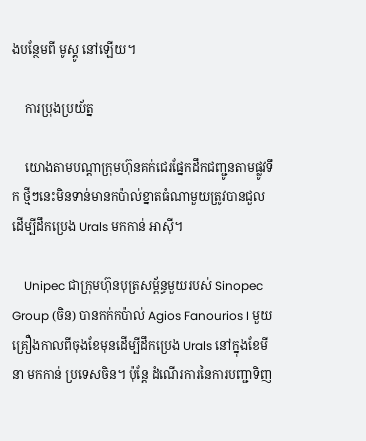ងបន្ថែមពី មូស្គូ នៅឡើយ។

    ការប្រុងប្រយ័ត្ន

    យោងតាមបណ្ដាក្រុមហ៊ុនគក់ជេរផ្នែកដឹកជញ្ជូនតាមផ្លូវទឹក ថ្មីៗនេះមិនទាន់មានកប៉ាល់ខ្នាតធំណាមួយត្រូវបានជួលដើម្បីដឹកប្រេង Urals មកកាន់ អាស៊ី។

    Unipec ជាក្រុមហ៊ុនបុត្រសម្ព័ន្ធមួយរបស់ Sinopec Group (ចិន) បានកក់កប៉ាល់ Agios Fanourios I មួយគ្រឿងកាលពីចុងខែមុនដើម្បីដឹកប្រេង Urals នៅក្នុងខែមីនា មកកាន់ ប្រទេសចិន។ ប៉ុន្តែ ដំណើរការនៃការបញ្ជាទិញ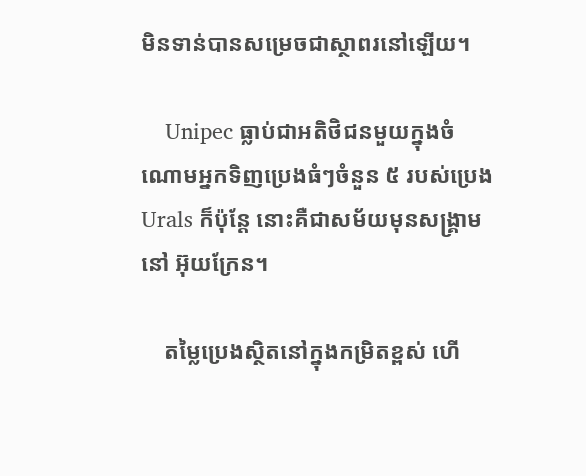មិនទាន់បានសម្រេចជាស្ថាពរនៅឡើយ។

    Unipec ធ្លាប់ជាអតិថិជនមួយក្នុងចំណោមអ្នកទិញប្រេងធំៗចំនួន ៥ របស់ប្រេង Urals ក៏ប៉ុន្តែ នោះគឺជាសម័យមុនសង្គ្រាមនៅ អ៊ុយក្រែន។

    តម្លៃប្រេងស្ថិតនៅក្នុងកម្រិតខ្ពស់ ហើ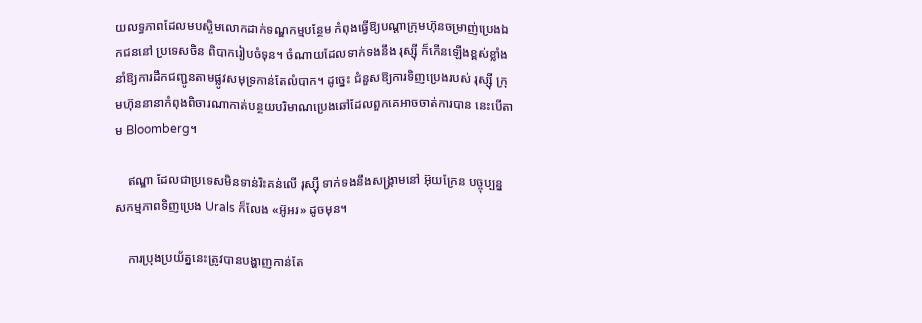យលទ្ធភាពដែលមបស្ចិមលោកដាក់ទណ្ឌកម្មបន្ថែម កំពុងធ្វើឱ្យបណ្ដាក្រុមហ៊ុនចម្រាញ់ប្រេងឯកជននៅ ប្រទេសចិន ពិបាករៀបចំទុន។ ចំណាយដែលទាក់ទងនឹង រុស្ស៊ី ក៏កើនឡើងខ្ពស់ខ្លាំង នាំឱ្យការដឹកជញ្ជូនតាមផ្លូវសមុទ្រកាន់តែលំបាក។ ដូច្នេះ ជំនួសឱ្យការទិញប្រេងរបស់ រុស្ស៊ី ក្រុមហ៊ុននានាកំពុងពិចារណាកាត់បន្ថយបរិមាណប្រេងឆៅដែលពួកគេអាចចាត់ការបាន នេះបើតាម Bloomberg។

    ឥណ្ឌា ដែលជាប្រទេសមិនទាន់រិះគន់លើ រុស្ស៊ី ទាក់ទងនឹងសង្គ្រាមនៅ អ៊ុយក្រែន បច្ចុប្បន្ន សកម្មភាពទិញប្រេង Urals ក៏លែង «អ៊ូអរ» ដូចមុន។

    ការប្រុងប្រយ័ត្ននេះត្រូវបានបង្ហាញកាន់តែ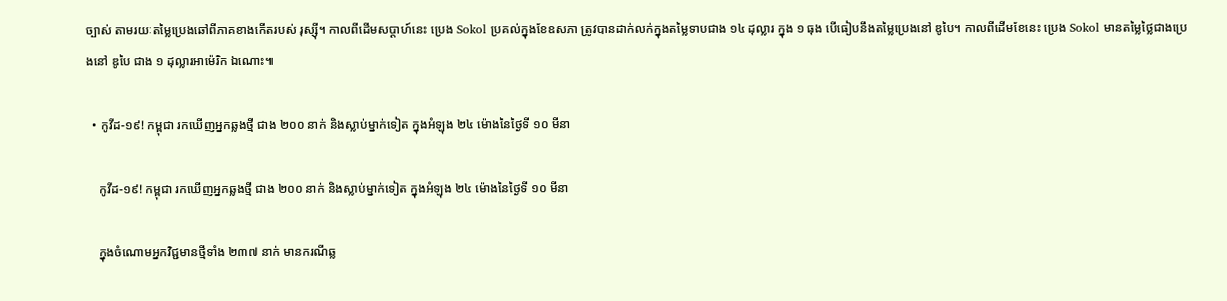ច្បាស់ តាមរយៈតម្លៃប្រេងឆៅពីភាគខាងកើតរបស់ រុស្ស៊ី។ កាលពីដើមសប្ដាហ៍នេះ ប្រេង Sokol ប្រគល់ក្នុងខែឧសភា ត្រូវបានដាក់លក់ក្នុងតម្លៃទាបជាង ១៤ ដុល្លារ ក្នុង ១ ធុង បើធៀបនឹងតម្លៃប្រេងនៅ ឌូបៃ។ កាលពីដើមខែនេះ ប្រេង Sokol មានតម្លៃថ្លៃជាងប្រេងនៅ ឌូបៃ ជាង ១ ដុល្លារអាម៉េរិក ឯណោះ៕

  • កូវីដ-១៩! កម្ពុជា រកឃើញអ្នកឆ្លងថ្មី ជាង ២០០ នាក់ និងស្លាប់ម្នាក់ទៀត ក្នុងអំឡុង ២៤ ម៉ោងនៃថ្ងៃទី ១០ មីនា

    កូវីដ-១៩! កម្ពុជា រកឃើញអ្នកឆ្លងថ្មី ជាង ២០០ នាក់ និងស្លាប់ម្នាក់ទៀត ក្នុងអំឡុង ២៤ ម៉ោងនៃថ្ងៃទី ១០ មីនា

    ក្នុងចំណោមអ្នកវិជ្ជមានថ្មីទាំង ២៣៧ នាក់ មានករណីឆ្ល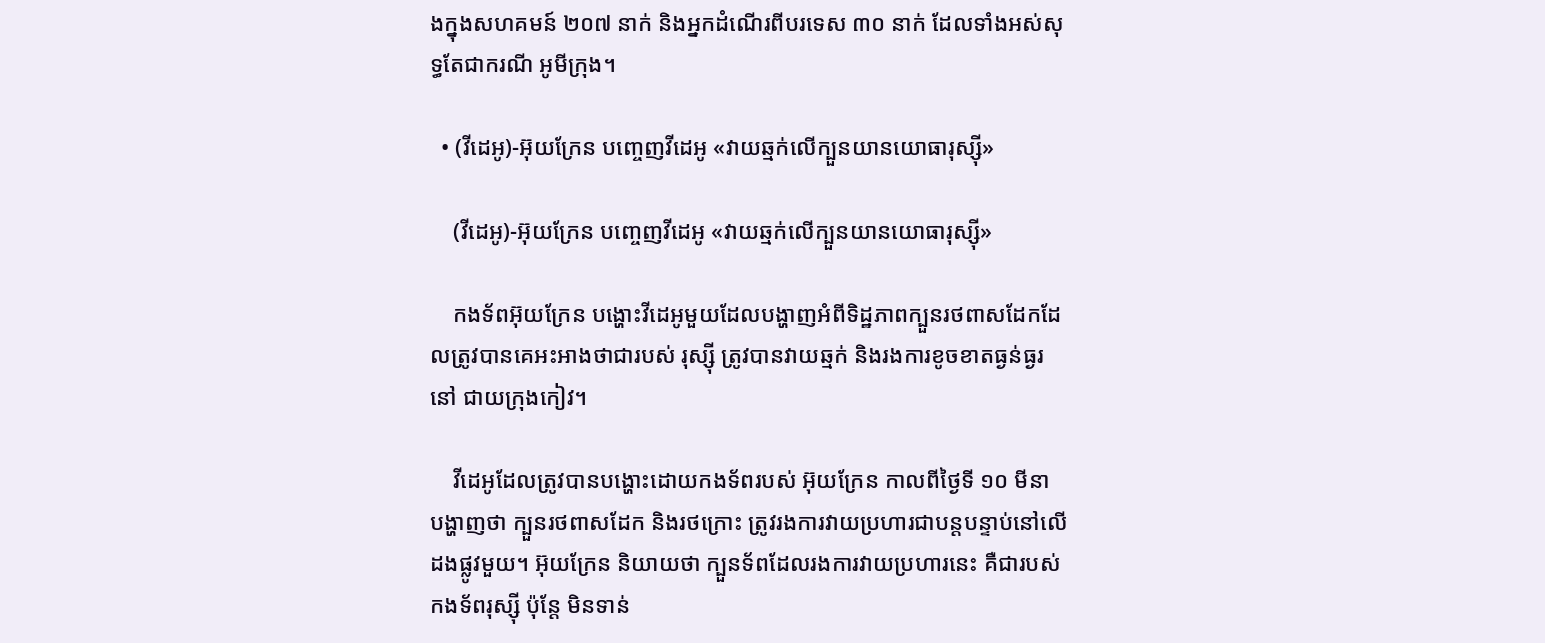ងក្នុងសហគមន៍ ២០៧ នាក់ និងអ្នកដំណើរពីបរទេស ៣០ នាក់ ដែលទាំងអស់សុទ្ធតែជាករណី អូមីក្រុង។

  • (វីដេអូ)-អ៊ុយក្រែន បញ្ចេញវីដេអូ «វាយឆ្មក់លើក្បួនយានយោធារុស្ស៊ី»

    (វីដេអូ)-អ៊ុយក្រែន បញ្ចេញវីដេអូ «វាយឆ្មក់លើក្បួនយានយោធារុស្ស៊ី»

    កងទ័ពអ៊ុយក្រែន បង្ហោះវីដេអូមួយដែលបង្ហាញអំពីទិដ្ឋភាពក្បួនរថពាសដែកដែលត្រូវបានគេអះអាងថាជារបស់ រុស្ស៊ី ត្រូវបានវាយឆ្មក់ និងរងការខូចខាតធ្ងន់ធ្ងរនៅ ជាយក្រុងកៀវ។

    វីដេអូដែលត្រូវបានបង្ហោះដោយកងទ័ពរបស់ អ៊ុយក្រែន កាលពីថ្ងៃទី ១០ មីនា បង្ហាញថា ក្បួនរថពាសដែក និងរថក្រោះ ត្រូវរងការវាយប្រហារជាបន្តបន្ទាប់នៅលើដងផ្លូវមួយ។ អ៊ុយក្រែន និយាយថា ក្បួនទ័ពដែលរងការវាយប្រហារនេះ គឺជារបស់ កងទ័ពរុស្ស៊ី ប៉ុន្តែ មិនទាន់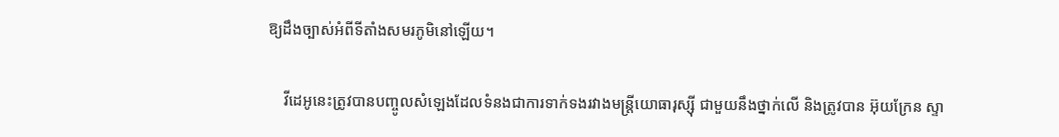ឱ្យដឹងច្បាស់អំពីទីតាំងសមរភូមិនៅឡើយ។

    វីដេអូនេះត្រូវបានបញ្ចូលសំឡេងដែលទំនងជាការទាក់ទងរវាងមន្ត្រីយោធារុស្ស៊ី ជាមួយនឹងថ្នាក់លើ និងត្រូវបាន អ៊ុយក្រែន ស្ទា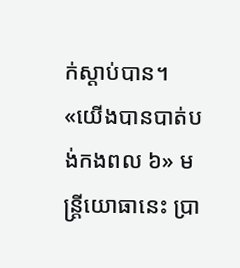ក់ស្ដាប់បាន។ «យើងបានបាត់បង់កងពល ៦» មន្ត្រីយោធានេះ ប្រា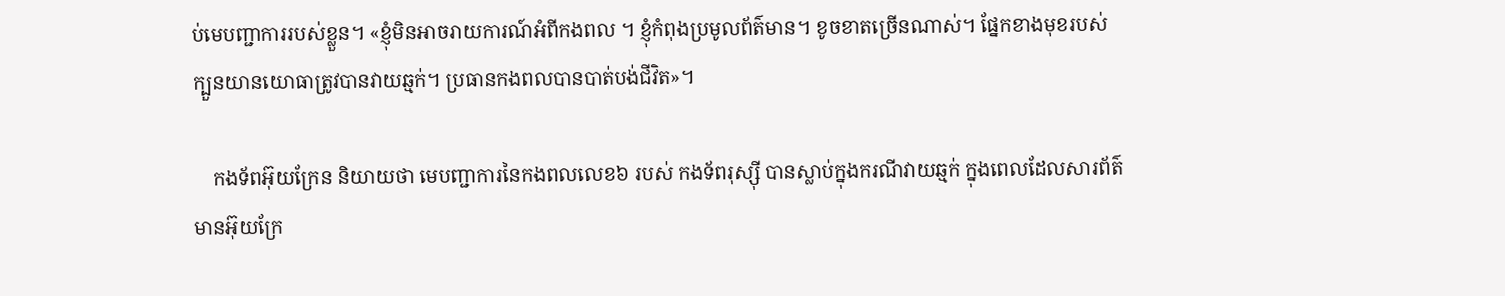ប់មេបញ្ជាការរបស់ខ្លួន។ «ខ្ញុំមិនអាចរាយការណ៍អំពីកងពល ។ ខ្ញុំកំពុងប្រមូលព័ត៌មាន។ ខូចខាតច្រើនណាស់។ ផ្នែកខាងមុខរបស់ក្បួនយានយោធាត្រូវបានវាយឆ្មក់។ ប្រធានកងពលបានបាត់បង់ជីវិត»។

    កងទ័ពអ៊ុយក្រែន និយាយថា មេបញ្ជាការនៃកងពលលេខ៦ របស់ កងទ័ពរុស្ស៊ី បានស្លាប់ក្នុងករណីវាយឆ្មក់ ក្នុងពេលដែលសារព័ត៌មានអ៊ុយក្រែ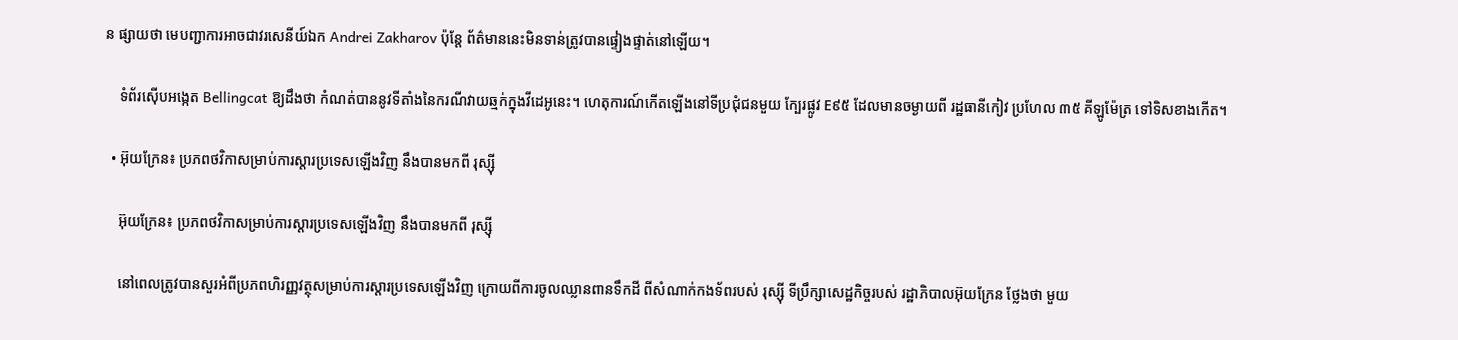ន ផ្សាយថា មេបញ្ជាការអាចជាវរសេនីយ៍ឯក Andrei Zakharov ប៉ុន្តែ ព័ត៌មាននេះមិនទាន់ត្រូវបានផ្ទៀងផ្ទាត់នៅឡើយ។

    ទំព័រស៊ើបអង្កេត Bellingcat ឱ្យដឹងថា កំណត់បាននូវទីតាំងនៃករណីវាយឆ្មក់ក្នុងវីដេអូនេះ។ ហេតុការណ៍កើតឡើងនៅទីប្រជុំជនមួយ ក្បែរផ្លូវ E៩៥ ដែលមានចម្ងាយពី រដ្ឋធានីកៀវ ប្រហែល ៣៥ គីឡូម៉ែត្រ ទៅទិសខាងកើត។

  • អ៊ុយក្រែន៖ ប្រភពថវិកាសម្រាប់ការស្ដារប្រទេសឡើងវិញ នឹងបានមកពី រុស្ស៊ី

    អ៊ុយក្រែន៖ ប្រភពថវិកាសម្រាប់ការស្ដារប្រទេសឡើងវិញ នឹងបានមកពី រុស្ស៊ី

    នៅពេលត្រូវបានសួរអំពីប្រភពហិរញ្ញវត្ថុសម្រាប់ការស្ដារប្រទេសឡើងវិញ ក្រោយពីការចូលឈ្លានពានទឹកដី ពីសំណាក់កងទ័ពរបស់ រុស្ស៊ី ទីប្រឹក្សាសេដ្ឋកិច្ចរបស់ រដ្ឋាភិបាលអ៊ុយក្រែន ថ្លែងថា មួយ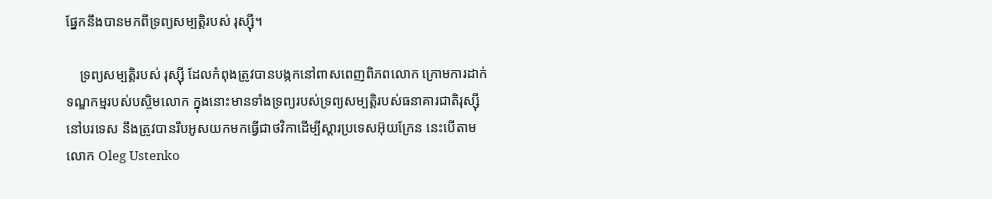ផ្នែកនឹងបានមកពីទ្រព្យសម្បត្តិរបស់ រុស្ស៊ី។

    ទ្រព្យសម្បត្តិរបស់ រុស្ស៊ី ដែលកំពុងត្រូវបានបង្កកនៅពាសពេញពិភពលោក ក្រោមការដាក់ទណ្ឌកម្មរបស់បស្ចិមលោក ក្នុងនោះមានទាំងទ្រព្យរបស់ទ្រព្យសម្បត្តិរបស់ធនាគារជាតិរុស្ស៊ី នៅបរទេស នឹងត្រូវបានរឹបអូសយកមកធ្វើជាថវិកាដើម្បីស្ដារប្រទេសអ៊ុយក្រែន នេះបើតាមលោក Oleg Ustenko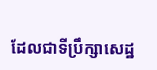ដែលជាទីប្រឹក្សាសេដ្ឋ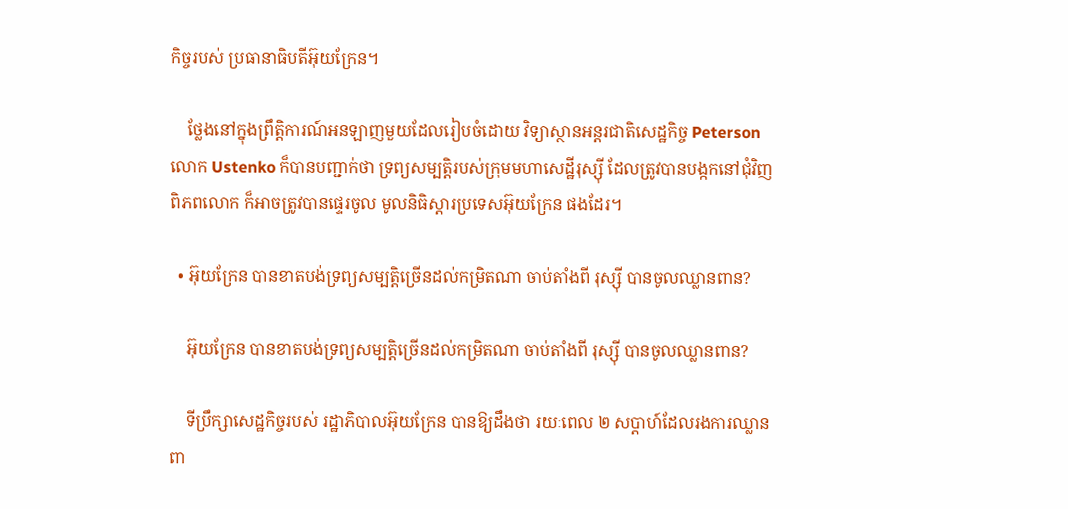កិច្ចរបស់ ប្រធានាធិបតីអ៊ុយក្រែន។

    ថ្លែងនៅក្នុងព្រឹត្តិការណ៍អនឡាញមួយដែលរៀបចំដោយ វិទ្យាស្ថានអន្តរជាតិសេដ្ឋកិច្ច Peterson លោក Ustenko ក៏បានបញ្ជាក់ថា ទ្រព្យសម្បត្តិរបស់ក្រុមមហាសេដ្ឋីរុស្ស៊ី ដែលត្រូវបានបង្កកនៅជុំវិញពិភពលោក ក៏អាចត្រូវបានផ្ទេរចូល មូលនិធិស្ដារប្រទេសអ៊ុយក្រែន ផងដែរ។

  • អ៊ុយក្រែន បានខាតបង់ទ្រព្យសម្បត្តិច្រើនដល់កម្រិតណា ចាប់តាំងពី រុស្ស៊ី បានចូលឈ្លានពាន?

    អ៊ុយក្រែន បានខាតបង់ទ្រព្យសម្បត្តិច្រើនដល់កម្រិតណា ចាប់តាំងពី រុស្ស៊ី បានចូលឈ្លានពាន?

    ទីប្រឹក្សាសេដ្ឋកិច្ចរបស់ រដ្ឋាភិបាលអ៊ុយក្រែន បានឱ្យដឹងថា រយៈពេល ២ សប្ដាហ៍ដែលរងការឈ្លានពា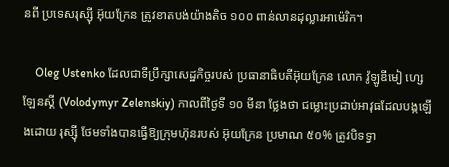នពី ប្រទេសរុស្ស៊ី អ៊ុយក្រែន ត្រូវខាតបង់យ៉ាងតិច ១០០ ពាន់លានដុល្លារអាម៉េរិក។

    Oleg Ustenko ដែលជាទីប្រឹក្សាសេដ្ឋកិច្ចរបស់ ប្រធានាធិបតីអ៊ុយក្រែន លោក វ៉ូឡូឌីមៀ ហ្សេឡែនស្គី (Volodymyr Zelenskiy) កាលពីថ្ងៃទី ១០ មីនា ថ្លែងថា ជម្លោះប្រដាប់អាវុធដែលបង្កឡើងដោយ រុស្ស៊ី ថែមទាំងបានធ្វើឱ្យក្រុមហ៊ុនរបស់ អ៊ុយក្រែន ប្រមាណ ៥០% ត្រូវបិទទ្វា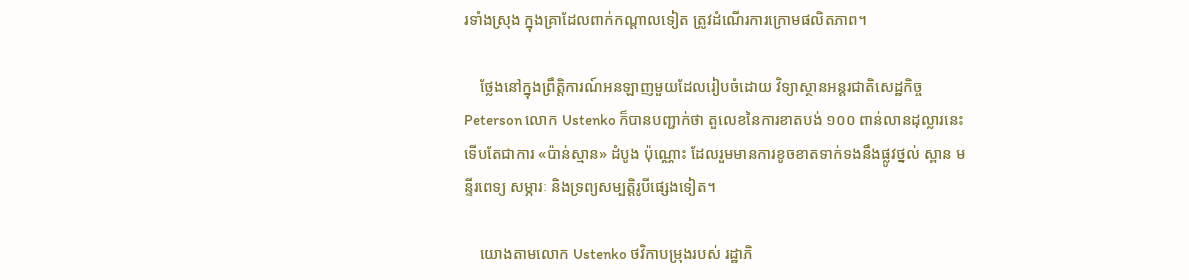រទាំងស្រុង ក្នុងគ្រាដែលពាក់កណ្ដាលទៀត ត្រូវដំណើរការក្រោមផលិតភាព។

    ថ្លែងនៅក្នុងព្រឹត្តិការណ៍អនឡាញមួយដែលរៀបចំដោយ វិទ្យាស្ថានអន្តរជាតិសេដ្ឋកិច្ច Peterson លោក Ustenko ក៏បានបញ្ជាក់ថា តួលេខនៃការខាតបង់ ១០០ ពាន់លានដុល្លារនេះ ទើបតែជាការ «ប៉ាន់ស្មាន» ដំបូង ប៉ុណ្ណោះ ដែលរួមមានការខូចខាតទាក់ទងនឹងផ្លូវថ្នល់ ស្ពាន មន្ទីរពេទ្យ សម្ភារៈ និងទ្រព្យសម្បត្តិរូបីផ្សេងទៀត។

    យោងតាមលោក Ustenko ថវិកាបម្រុងរបស់ រដ្ឋាភិ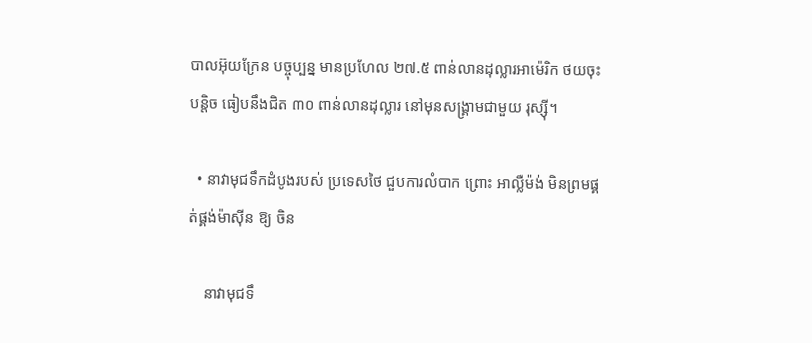បាលអ៊ុយក្រែន បច្ចុប្បន្ន មានប្រហែល ២៧.៥ ពាន់លានដុល្លារអាម៉េរិក ថយចុះបន្តិច ធៀបនឹងជិត ៣០ ពាន់លានដុល្លារ នៅមុនសង្គ្រាមជាមួយ រុស្ស៊ី។

  • នាវាមុជទឹកដំបូងរបស់ ប្រទេសថៃ ជួបការលំបាក ព្រោះ អាល្លឺម៉ង់ មិនព្រមផ្គត់ផ្គង់ម៉ាស៊ីន ឱ្យ ចិន

    នាវាមុជទឹ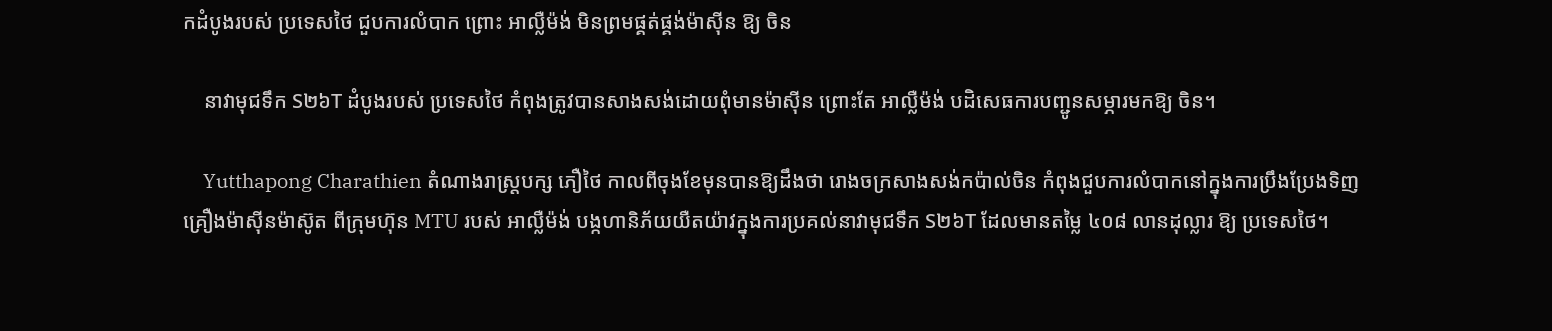កដំបូងរបស់ ប្រទេសថៃ ជួបការលំបាក ព្រោះ អាល្លឺម៉ង់ មិនព្រមផ្គត់ផ្គង់ម៉ាស៊ីន ឱ្យ ចិន

    នាវាមុជទឹក S២៦T ដំបូងរបស់ ប្រទេសថៃ កំពុងត្រូវបានសាងសង់ដោយពុំមានម៉ាស៊ីន ព្រោះតែ អាល្លឺម៉ង់ បដិសេធការបញ្ជូនសម្ភារមកឱ្យ ចិន។

    Yutthapong Charathien តំណាងរាស្ត្របក្ស ភឿថៃ កាលពីចុងខែមុនបានឱ្យដឹងថា រោងចក្រសាងសង់កប៉ាល់ចិន កំពុងជួបការលំបាកនៅក្នុងការប្រឹងប្រែងទិញគ្រឿងម៉ាស៊ីនម៉ាស៊ូត ពីក្រុមហ៊ុន MTU របស់ អាល្លឺម៉ង់ បង្កហានិភ័យយឺតយ៉ាវក្នុងការប្រគល់នាវាមុជទឹក S២៦T ដែលមានតម្លៃ ៤០៨ លានដុល្លារ ឱ្យ ប្រទេសថៃ។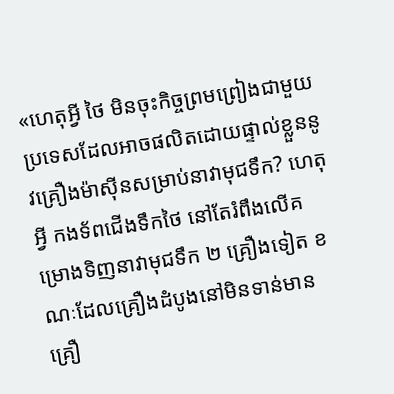«ហេតុអ្វី ថៃ មិនចុះកិច្ចព្រមព្រៀងជាមួយប្រទេសដែលអាចផលិតដោយផ្ទាល់ខ្លួននូវគ្រឿងម៉ាស៊ីនសម្រាប់នាវាមុជទឹក? ហេតុអ្វី កងទ័ពជើងទឹកថៃ នៅតែរំពឹងលើគម្រោងទិញនាវាមុជទឹក ២ គ្រឿងទៀត ខណៈដែលគ្រឿងដំបូងនៅមិនទាន់មានគ្រឿ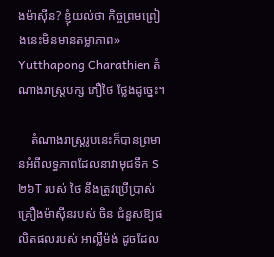ងម៉ាស៊ីន? ខ្ញុំយល់ថា កិច្ចព្រមព្រៀងនេះមិនមានតម្លាភាព» Yutthapong Charathien តំណាងរាស្ត្របក្ស ភឿថៃ ថ្លែងដូច្នេះ។

    តំណាងរាស្ត្ររូបនេះក៏បានព្រមានអំពីលទ្ធភាពដែលនាវាមុជទឹក S២៦T របស់ ថៃ នឹងត្រូវប្រើប្រាស់គ្រឿងម៉ាស៊ីនរបស់ ចិន ជំនួសឱ្យផលិតផលរបស់ អាល្លឺម៉ង់ ដូចដែល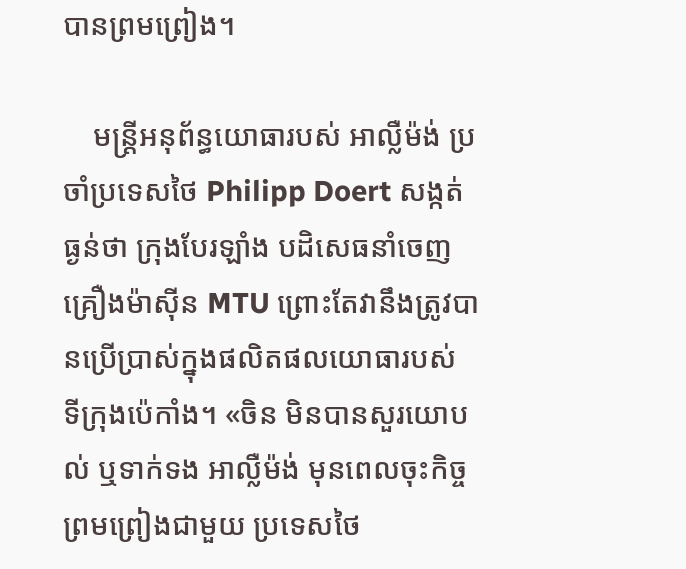បានព្រមព្រៀង។

    មន្ត្រីអនុព័ន្ធយោធារបស់ អាល្លឺម៉ង់ ប្រចាំប្រទេសថៃ Philipp Doert សង្កត់ធ្ងន់ថា ក្រុងបែរឡាំង បដិសេធនាំចេញគ្រឿងម៉ាស៊ីន MTU ព្រោះតែវានឹងត្រូវបានប្រើប្រាស់ក្នុងផលិតផលយោធារបស់ ទីក្រុងប៉េកាំង។ «ចិន មិនបានសួរយោបល់ ឬទាក់ទង អាល្លឺម៉ង់ មុនពេលចុះកិច្ចព្រមព្រៀងជាមួយ ប្រទេសថៃ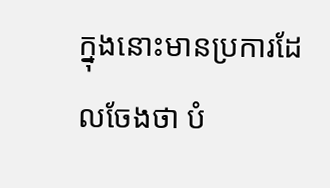ក្នុងនោះមានប្រការដែលចែងថា បំ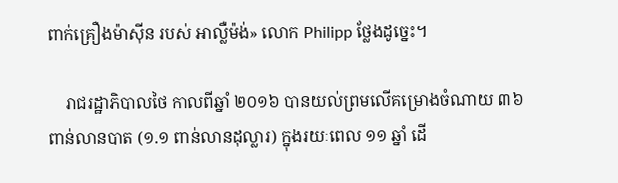ពាក់គ្រឿងម៉ាស៊ីន របស់ អាល្លឺម៉ង់» លោក Philipp ថ្លែងដូច្នេះ។

    រាជរដ្ឋាភិបាលថៃ កាលពីឆ្នាំ ២០១៦ បានយល់ព្រមលើគម្រោងចំណាយ ៣៦ ពាន់លានបាត (១.១ ពាន់លានដុល្លារ) ក្នុងរយៈពេល ១១ ឆ្នាំ ដើ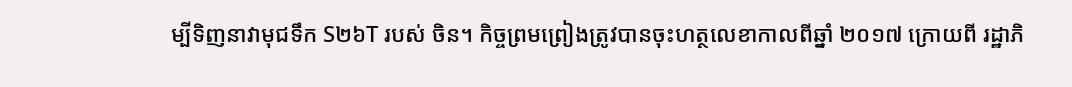ម្បីទិញនាវាមុជទឹក S២៦T របស់ ចិន។ កិច្ចព្រមព្រៀងត្រូវបានចុះហត្ថលេខាកាលពីឆ្នាំ ២០១៧ ក្រោយពី រដ្ឋាភិ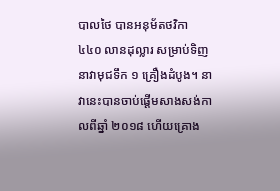បាលថៃ បានអនុម័តថវិកា ៤៤០ លានដុល្លារ សម្រាប់ទិញនាវាមុជទឹក ១ គ្រឿងដំបូង។ នាវានេះបានចាប់ផ្ដើមសាងសង់កាលពីឆ្នាំ ២០១៨ ហើយគ្រោង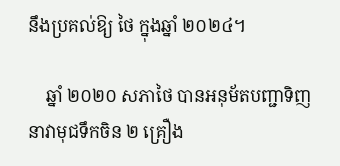នឹងប្រគល់ឱ្យ ថៃ ក្នុងឆ្នាំ ២០២៤។

    ឆ្នាំ ២០២០ សភាថៃ បានអនុម័តបញ្ជាទិញនាវាមុជទឹកចិន ២ គ្រឿង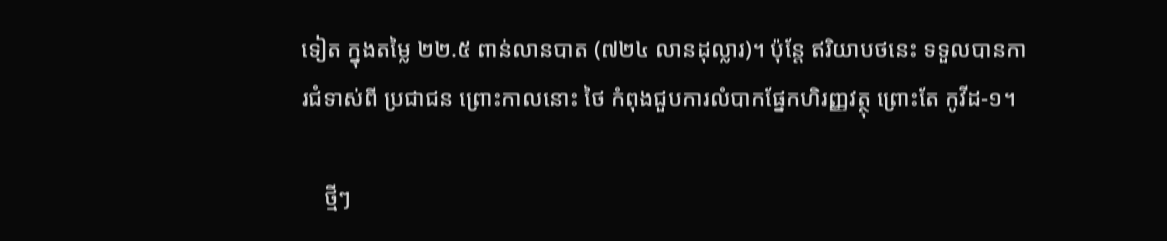ទៀត ក្នុងតម្លៃ ២២.៥ ពាន់លានបាត (៧២៤ លានដុល្លារ)។ ប៉ុន្តែ ឥរិយាបថនេះ ទទួលបានការជំទាស់ពី ប្រជាជន ព្រោះកាលនោះ ថៃ កំពុងជួបការលំបាកផ្នែកហិរញ្ញវត្ថុ ព្រោះតែ កូវីដ-១។

    ថ្មីៗ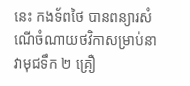នេះ កងទ័ពថៃ បានពន្យារសំណើចំណាយថវិកាសម្រាប់នាវាមុជទឹក ២ គ្រឿ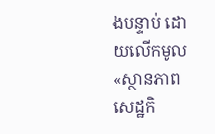ងបន្ទាប់ ដោយលើកមូល «ស្ថានភាពសេដ្ឋកិ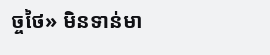ច្ចថៃ» មិនទាន់មា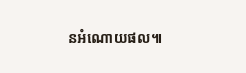នអំណោយផល៕